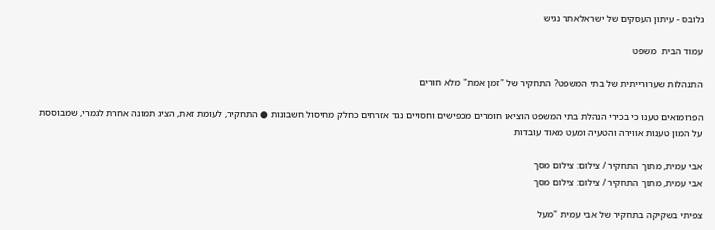גלובס - עיתון העסקים של ישראלאתר נגיש

עמוד הבית  משפט

התנהלות שערורייתית של בתי המשפט? התחקיר של "זמן אמת" מלא חורים

הפרומואים טענו כי בכירי הנהלת בתי המשפט הוציאו חומרים מכפישים וחסויים נגד אזרחים כחלק מחיסול חשבונות ● התחקיר, לעומת זאת, הציג תמונה אחרת לגמרי, שמבוססת על המון טענות אווירה והטעיה ומעט מאוד עובדות

אבי עמית, מתוך התחקיר / צילום: צילום מסך
אבי עמית, מתוך התחקיר / צילום: צילום מסך

צפיתי בשקיקה בתחקיר של אבי עמית "מעל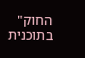החוק" בתוכנית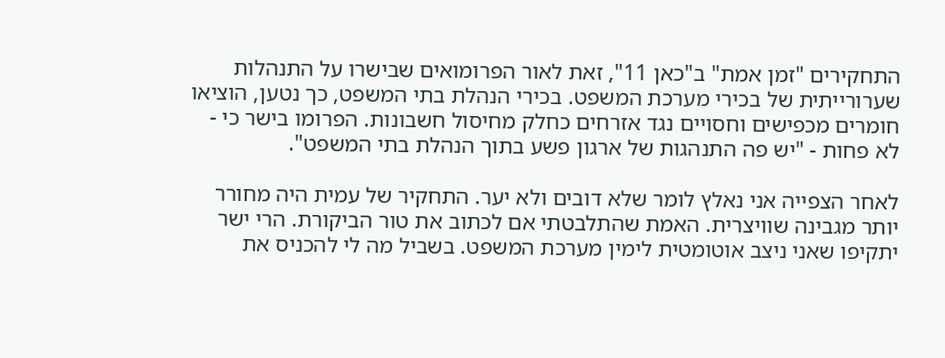התחקירים "זמן אמת" ב"כאן 11", זאת לאור הפרומואים שבישרו על התנהלות שערורייתית של בכירי מערכת המשפט. בכירי הנהלת בתי המשפט, כך נטען, הוציאו חומרים מכפישים וחסויים נגד אזרחים כחלק מחיסול חשבונות. הפרומו בישר כי - לא פחות - "יש פה התנהגות של ארגון פשע בתוך הנהלת בתי המשפט".

לאחר הצפייה אני נאלץ לומר שלא דובים ולא יער. התחקיר של עמית היה מחורר יותר מגבינה שוויצרית. האמת שהתלבטתי אם לכתוב את טור הביקורת. הרי ישר יתקיפו שאני ניצב אוטומטית לימין מערכת המשפט. בשביל מה לי להכניס את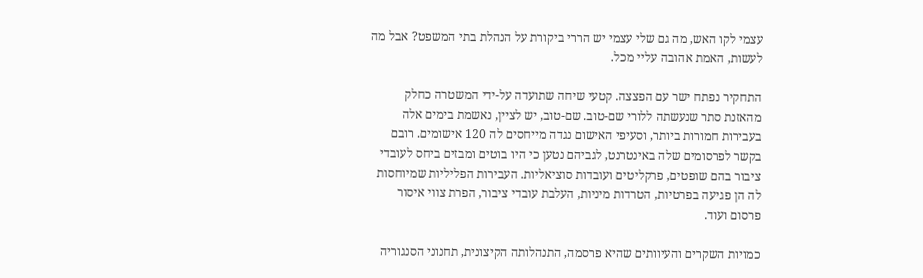עצמי לקו האש, מה גם שלי עצמי יש הררי ביקורת על הנהלת בתי המשפט? אבל מה לעשות, האמת אהובה עליי מכל.

התחקיר נפתח ישר עם הפצצה. קטעי שיחה שתועדה על-ידי המשטרה כחלק מהאזנת סתר שנעשתה ללורי שם-טוב. שם-טוב, יש לציין, נאשמת בימים אלה בעבירות חמורות ביותר, וסעיפי האישום נגדה מייחסים לה 120 אישומים. רובם בקשר לפרסומים שלה באינטרנט, לגביהם נטען כי היו בוטים ומבזים ביחס לעובדי ציבור בהם שופטים, פרקליטים ועובדות סוציאליות. העבירות הפליליות שמיוחסות לה הן פגיעה בפרטיות, הטרדות מיניות, העלבת עובדי ציבור, הפרת צווי איסור פרסום ועוד.

כמויות השקרים והעיוותים שהיא פרסמה, התנהלותה הקיצונית, תחנוני הסנגוריה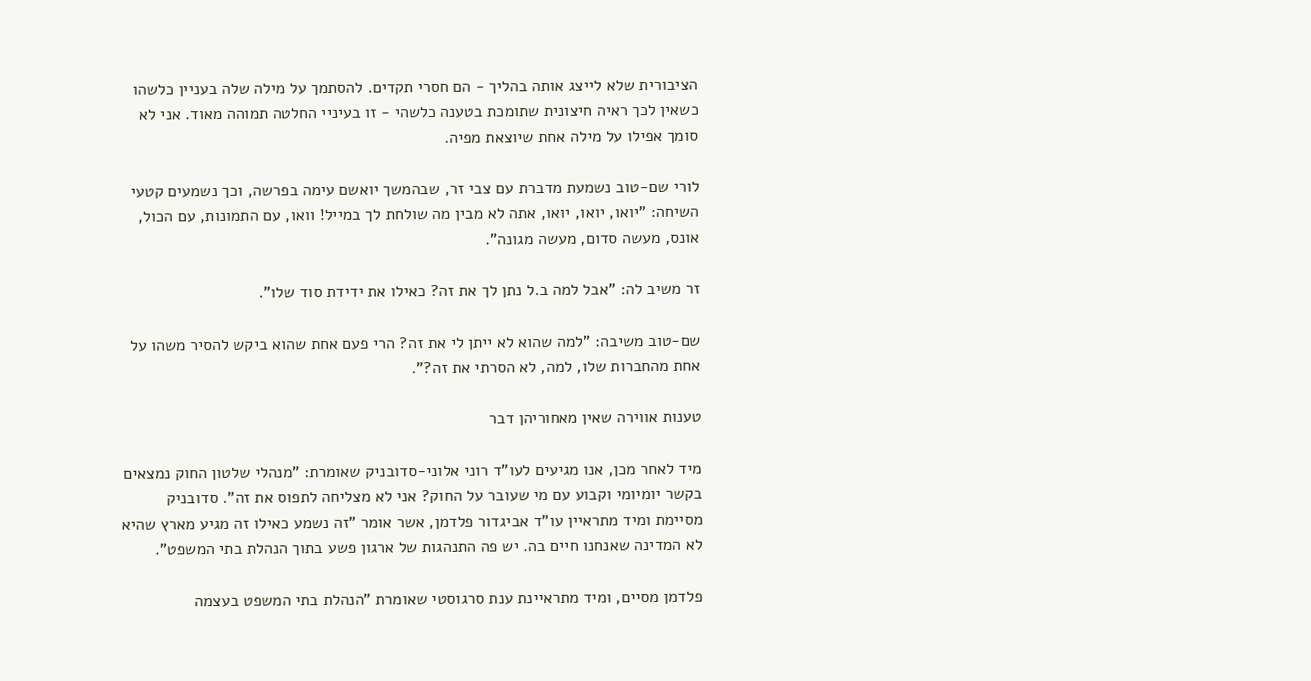הציבורית שלא לייצג אותה בהליך - הם חסרי תקדים. להסתמך על מילה שלה בעניין כלשהו כשאין לכך ראיה חיצונית שתומכת בטענה כלשהי - זו בעיניי החלטה תמוהה מאוד. אני לא סומך אפילו על מילה אחת שיוצאת מפיה.

לורי שם-טוב נשמעת מדברת עם צבי זר, שבהמשך יואשם עימה בפרשה, וכך נשמעים קטעי השיחה: "יואו, יואו, יואו, אתה לא מבין מה שולחת לך במייל! וואו, עם התמונות, עם הכול, אונס, מעשה סדום, מעשה מגונה".

זר משיב לה: "אבל למה ב.ל נתן לך את זה? כאילו את ידידת סוד שלו".

שם-טוב משיבה: "למה שהוא לא ייתן לי את זה? הרי פעם אחת שהוא ביקש להסיר משהו על אחת מהחברות שלו, למה, לא הסרתי את זה?".

טענות אווירה שאין מאחוריהן דבר

מיד לאחר מכן, אנו מגיעים לעו"ד רוני אלוני-סדובניק שאומרת: "מנהלי שלטון החוק נמצאים בקשר יומיומי וקבוע עם מי שעובר על החוק? אני לא מצליחה לתפוס את זה". סדובניק מסיימת ומיד מתראיין עו"ד אביגדור פלדמן, אשר אומר "זה נשמע כאילו זה מגיע מארץ שהיא לא המדינה שאנחנו חיים בה. יש פה התנהגות של ארגון פשע בתוך הנהלת בתי המשפט".

פלדמן מסיים, ומיד מתראיינת ענת סרגוסטי שאומרת "הנהלת בתי המשפט בעצמה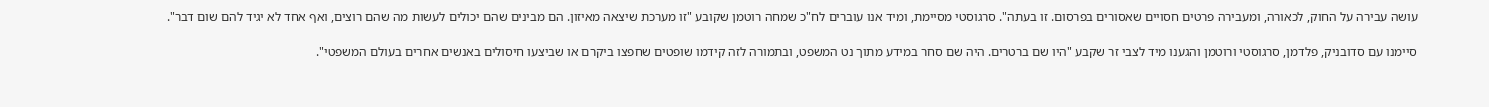עושה עבירה על החוק, לכאורה, ומעבירה פרטים חסויים שאסורים בפרסום. זו בעתה". סרגוסטי מסיימת, ומיד אנו עוברים לח"כ שמחה רוטמן שקובע "זו מערכת שיצאה מאיזון. הם מבינים שהם יכולים לעשות מה שהם רוצים, ואף אחד לא יגיד להם שום דבר".

סיימנו עם סדובניק, פלדמן, סרגוסטי ורוטמן והגענו מיד לצבי זר שקבע "היו שם ברטרים. היה שם סחר במידע מתוך נט המשפט, ובתמורה לזה קידמו שופטים שחפצו ביקרם או שביצעו חיסולים באנשים אחרים בעולם המשפטי".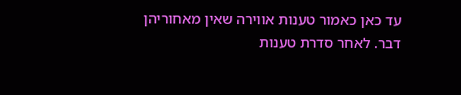עד כאן כאמור טענות אווירה שאין מאחוריהן דבר. לאחר סדרת טענות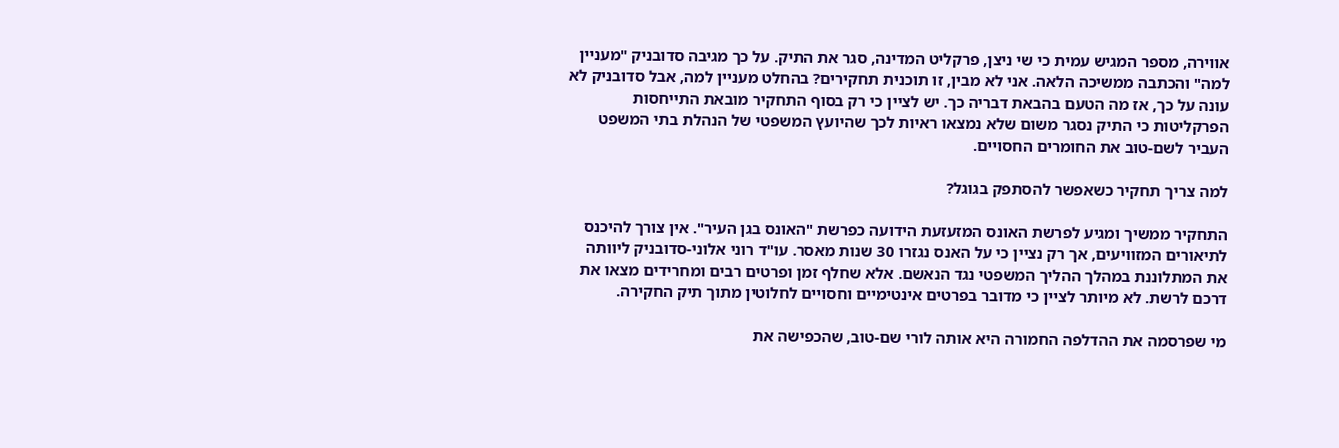אווירה, מספר המגיש עמית כי שי ניצן, פרקליט המדינה, סגר את התיק. על כך מגיבה סדובניק "מעניין למה" והכתבה ממשיכה הלאה. אני לא מבין, זו תוכנית תחקירים? בהחלט מעניין למה, אבל סדובניק לא עונה על כך, אז מה הטעם בהבאת דבריה כך. יש לציין כי רק בסוף התחקיר מובאת התייחסות הפרקליטות כי התיק נסגר משום שלא נמצאו ראיות לכך שהיועץ המשפטי של הנהלת בתי המשפט העביר לשם-טוב את החומרים החסויים.

למה צריך תחקיר כשאפשר להסתפק בגוגל?

התחקיר ממשיך ומגיע לפרשת האונס המזעזעת הידועה כפרשת "האונס בגן העיר". אין צורך להיכנס לתיאורים המזוויעים, אך רק נציין כי על האנס נגזרו 30 שנות מאסר. עו"ד רוני אלוני-סדובניק ליוותה את המתלוננת במהלך ההליך המשפטי נגד הנאשם. אלא שחלף זמן ופרטים רבים ומחרידים מצאו את דרכם לרשת. לא מיותר לציין כי מדובר בפרטים אינטימיים וחסויים לחלוטין מתוך תיק החקירה.

מי שפרסמה את ההדלפה החמורה היא אותה לורי שם-טוב, שהכפישה את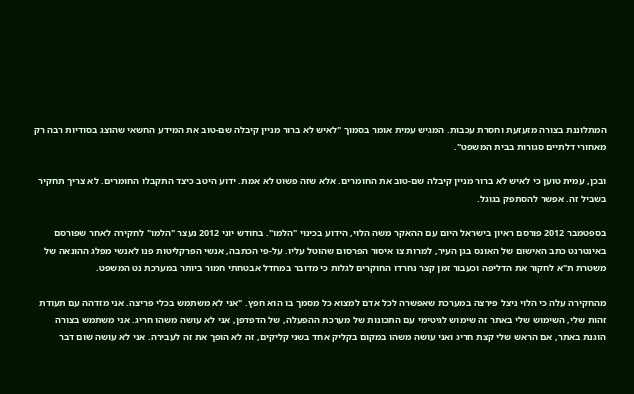המתלוננת בצורה מזעזעת וחסרת עכבות. המגיש עמית אומר בסמוך "לאיש לא ברור מניין קיבלה שם-טוב את המידע החשאי שהוצג בסודיות רבה רק מאחורי דלתיים סגורות בבית המשפט".

ובכן, עמית טוען כי לאיש לא ברור מניין קיבלה שם-טוב את החומרים. אלא שזה פשוט לא אמת. ידוע היטב כיצד התקבלו החומרים. לא צריך תחקיר בשביל זה. אפשר להסתפק בגוגל.

בספטמבר 2012 פורסם ראיון בישראל היום עם ההאקר משה הלוי, הידוע בכינוי "הלמו". בחודש יוני 2012 נעצר "הלמו" לחקירה לאחר שפורסם באינטרנט כתב האישום של האונס בגן העיר, למרות צו איסור הפרסום שהוטל עליו. על-פי הכתבה, אנשי הפרקליטות פנו לאנשי מפלג ההונאה של משטרת ת"א לחקור את הדליפה וכעבור זמן קצר נחרדו החוקרים לגלות כי מדובר במחדל אבטחתי חמור ביותר במערכת נט המשפט.

מהחקירה עלה כי הלוי ניצל פירצה במערכת שאפשרה לכל אדם למצוא כל מסמך בו הוא חפץ. "אני לא משתמש בכלי פריצה. אני מזדהה עם תעודת זהות שלי, השימוש שלי באתר זה שימוש לגיטימי עם התכונות של מערכת ההפעלה, של הדפדפן, אני לא עושה משהו חריג. אני משתמש בצורה הוגנת באתר, אם הראש שלי קצת חריג ואני עושה משהו במקום בקליק אחד בשני קליקים, זה לא הופך את זה לעבירה. אני לא עושה שום דבר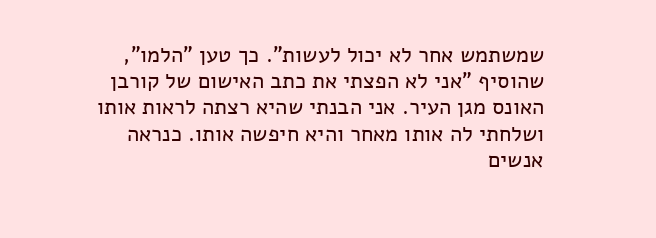שמשתמש אחר לא יכול לעשות". כך טען "הלמו", שהוסיף "אני לא הפצתי את כתב האישום של קורבן האונס מגן העיר. אני הבנתי שהיא רצתה לראות אותו ושלחתי לה אותו מאחר והיא חיפשה אותו. כנראה אנשים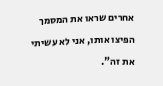אחרים שראו את המסמך הפיצו אותו, אני לא עשיתי את זה".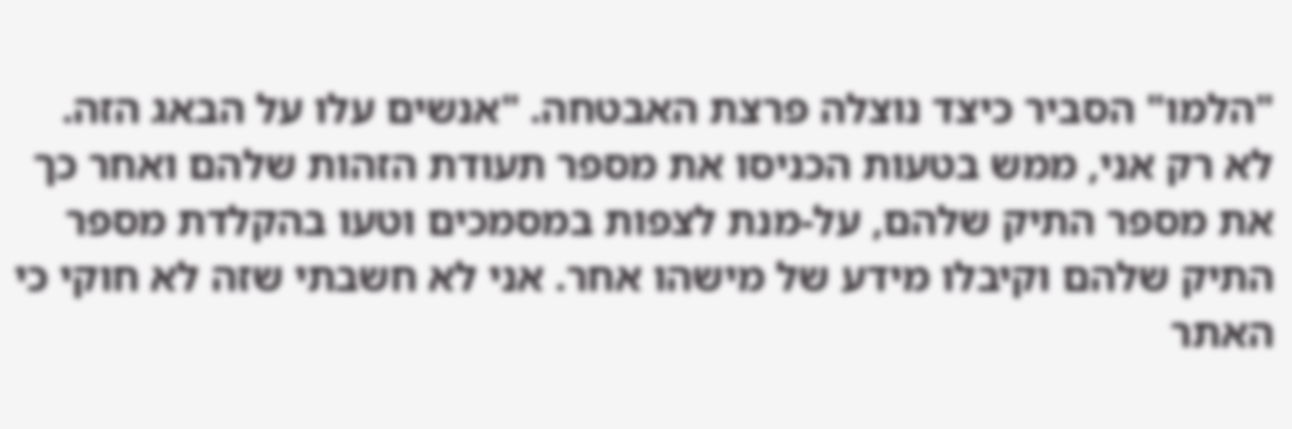"הלמו" הסביר כיצד נוצלה פרצת האבטחה. "אנשים עלו על הבאג הזה. לא רק אני, ממש בטעות הכניסו את מספר תעודת הזהות שלהם ואחר כך את מספר התיק שלהם, על-מנת לצפות במסמכים וטעו בהקלדת מספר התיק שלהם וקיבלו מידע של מישהו אחר. אני לא חשבתי שזה לא חוקי כי האתר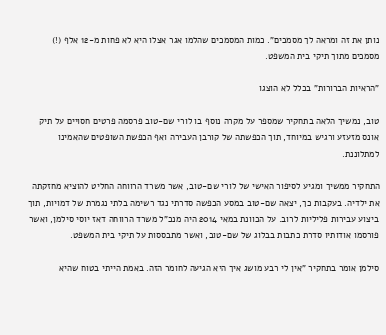נותן את זה ומראה לך מסמכים". כמות המסמכים שהלמו אגר אצלו היא לא פחות מ-12 אלף (!) מסמכים מתוך תיקי בית המשפט.

"הראיות הברורות" בכלל לא הוצגו

טוב, נמשיך הלאה בתחקיר שמספר על מקרה נוסף בו לורי שם-טוב פרסמה פרטים חסויים על תיק אונס מזעזע ורגיש במיוחד, תוך הכפשתה של קורבן העבירה ואף הכפשת השופטים שהאמינו למתלוננת.

התחקיר ממשיך ומגיע לסיפור האישי של לורי שם-טוב, אשר משרד הרווחה החליט להוציא מחזקתה את ילדיה. בעקבות כך, יצאה שם-טוב במסע הכפשה סדרתי נגד רשימה בלתי נגמרת של דמויות, תוך ביצוע עבירות פליליות לרוב. על הכוונת במאי 2014 היה מנכ"ל משרד הרווחה דאז יוסי סילמן, ואשר פורסמו אודותיו סדרת כתבות בבלוג של שם-טוב, ואשר מתבססות על תיקי בית המשפט.

סילמן אומר בתחקיר "אין לי רבע מושג איך היא הגיעה לחומר הזה. באמת הייתי בטוח שהיא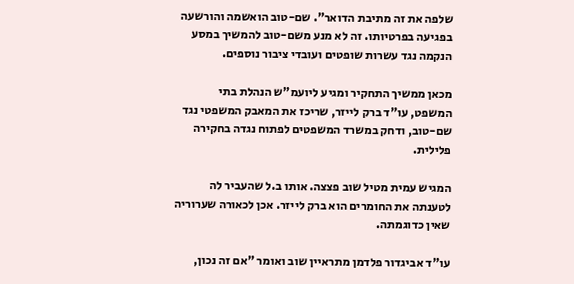שלפה את זה מתיבת הדואר". שם-טוב הואשמה והורשעה בפגיעה בפרטיותו. זה לא מנע משם-טוב להמשיך במסע הנקמה נגד עשרות שופטים ועובדי ציבור נוספים.

מכאן ממשיך התחקיר ומגיע ליועמ"ש הנהלת בתי המשפט, עו"ד ברק לייזר, שריכז את המאבק המשפטי נגד שם-טוב, ודחק במשרד המשפטים לפתוח נגדה בחקירה פלילית.

המגיש עמית מטיל שוב פצצה. אותו ב.ל שהעביר לה לטענתה את החומרים הוא ברק לייזר. אכן לכאורה שערוריה שאין כדוגמתה.

עו"ד אביגדור פלדמן מתראיין שוב ואומר "אם זה נכון,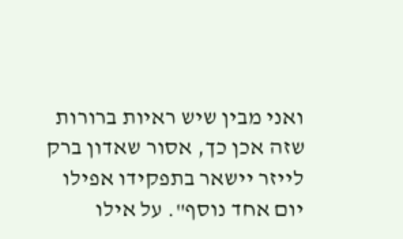ואני מבין שיש ראיות ברורות שזה אכן כך, אסור שאדון ברק לייזר יישאר בתפקידו אפילו יום אחד נוסף". על אילו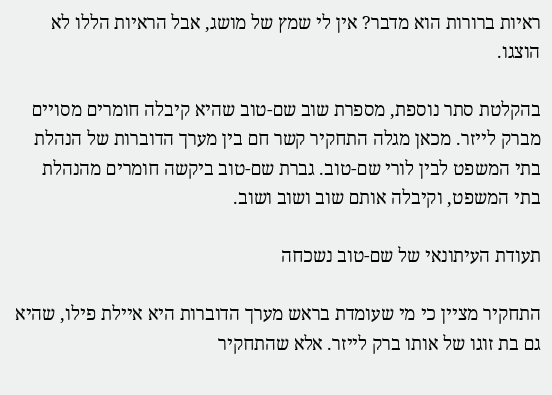ראיות ברורות הוא מדבר? אין לי שמץ של מושג, אבל הראיות הללו לא הוצגו.

בהקלטת סתר נוספת, מספרת שוב שם-טוב שהיא קיבלה חומרים מסויים מברק לייזר. מכאן מגלה התחקיר קשר חם בין מערך הדוברות של הנהלת בתי המשפט לבין לורי שם-טוב. גברת שם-טוב ביקשה חומרים מהנהלת בתי המשפט, וקיבלה אותם שוב ושוב ושוב.

תעודת העיתונאי של שם-טוב נשכחה

התחקיר מציין כי מי שעומדת בראש מערך הדוברות היא איילת פילו, שהיא גם בת זוגו של אותו ברק לייזר. אלא שהתחקיר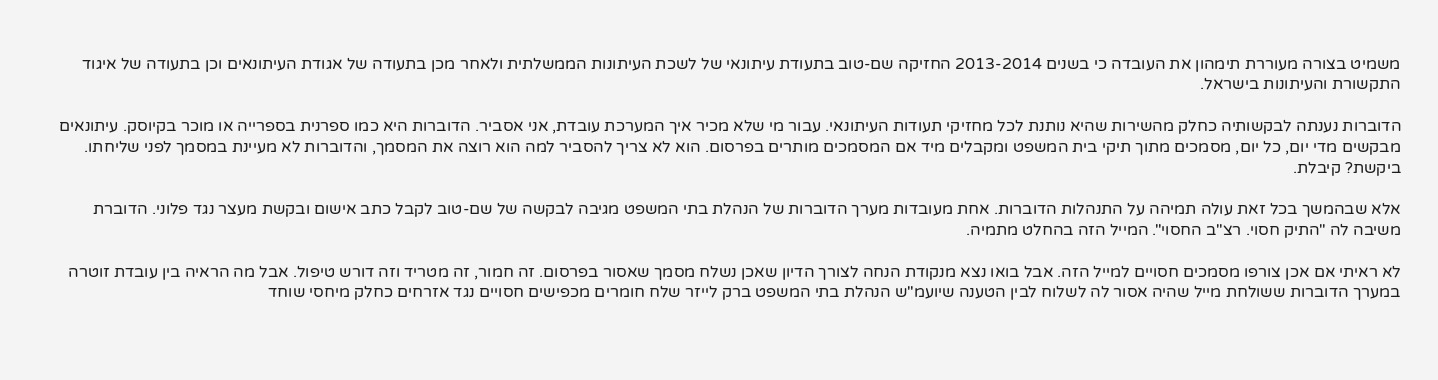משמיט בצורה מעוררת תימהון את העובדה כי בשנים 2013-2014 החזיקה שם-טוב בתעודת עיתונאי של לשכת העיתונות הממשלתית ולאחר מכן בתעודה של אגודת העיתונאים וכן בתעודה של איגוד התקשורת והעיתונות בישראל.

הדוברות נענתה לבקשותיה כחלק מהשירות שהיא נותנת לכל מחזיקי תעודות העיתונאי. עבור מי שלא מכיר איך המערכת עובדת, אני אסביר. הדוברות היא כמו ספרנית בספרייה או מוכר בקיוסק. עיתונאים מבקשים מדי יום, כל יום, מסמכים מתוך תיקי בית המשפט ומקבלים מיד אם המסמכים מותרים בפרסום. הוא לא צריך להסביר למה הוא רוצה את המסמך, והדוברות לא מעיינת במסמך לפני שליחתו. ביקשת? קיבלת.

אלא שבהמשך בכל זאת עולה תמיהה על התנהלות הדוברות. אחת מעובדות מערך הדוברות של הנהלת בתי המשפט מגיבה לבקשה של שם-טוב לקבל כתב אישום ובקשת מעצר נגד פלוני. הדוברת משיבה לה "התיק חסוי. רצ"ב החסוי". המייל הזה בהחלט מתמיה.

לא ראיתי אם אכן צורפו מסמכים חסויים למייל הזה. אבל בואו נצא מנקודת הנחה לצורך הדיון שאכן נשלח מסמך שאסור בפרסום. זה חמור, זה מטריד וזה דורש טיפול. אבל מה הראיה בין עובדת זוטרה במערך הדוברות ששולחת מייל שהיה אסור לה לשלוח לבין הטענה שיועמ"ש הנהלת בתי המשפט ברק לייזר שלח חומרים מכפישים חסויים נגד אזרחים כחלק מיחסי שוחד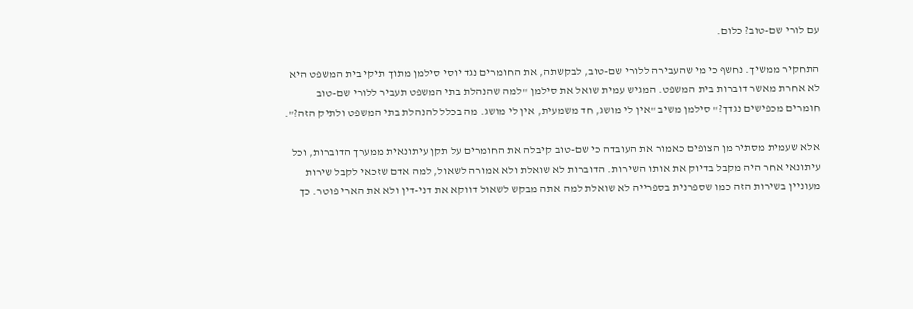עם לורי שם-טוב? כלום.

התחקיר ממשיך. נחשף כי מי שהעבירה ללורי שם-טוב, לבקשתה, את החומרים נגד יוסי סילמן מתוך תיקי בית המשפט היא לא אחרת מאשר דוברות בית המשפט. המגיש עמית שואל את סילמן "למה שהנהלת בתי המשפט תעביר ללורי שם-טוב חומרים מכפישים נגדך?" סילמן משיב "אין לי מושג, חד משמעית, אין לי מושג. מה בכלל להנהלת בתי המשפט ולתיק הזה?".

אלא שעמית מסתיר מן הצופים כאמור את העובדה כי שם-טוב קיבלה את החומרים על תקן עיתונאית ממערך הדוברות, וכל עיתונאי אחר היה מקבל בדיוק את אותו השירות. הדוברות לא שואלת ולא אמורה לשאול, למה אדם שזכאי לקבל שירות מעוניין בשירות הזה כמו שספרנית בספרייה לא שואלת למה אתה מבקש לשאול דווקא את דני-דין ולא את הארי פוטר. כך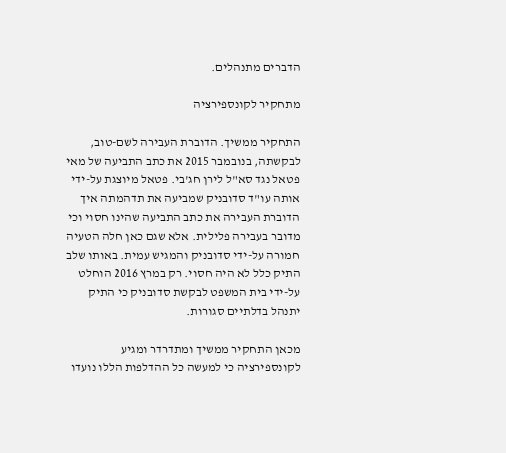הדברים מתנהלים.

מתחקיר לקונספירציה

התחקיר ממשיך. הדוברת העבירה לשם-טוב, לבקשתה, בנובמבר 2015 את כתב התביעה של מאי פטאל נגד סא"ל לירן חג'בי. פטאל מיוצגת על-ידי אותה עו"ד סדובניק שמביעה את תדהמתה איך הדוברת העבירה את כתב התביעה שהינו חסוי וכי מדובר בעבירה פלילית. אלא שגם כאן חלה הטעיה חמורה על-ידי סדובניק והמגיש עמית. באותו שלב התיק כלל לא היה חסוי. רק במרץ 2016 הוחלט על-ידי בית המשפט לבקשת סדובניק כי התיק יתנהל בדלתיים סגורות.

מכאן התחקיר ממשיך ומתדרדר ומגיע לקונספירציה כי למעשה כל ההדלפות הללו נועדו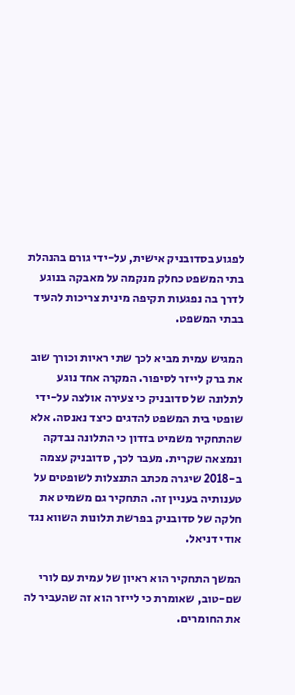לפגוע בסדובניק אישית, על-ידי גורם בהנהלת בתי המשפט כחלק מנקמה על מאבקה בנוגע לדרך בה נפגעות תקיפה מינית צריכות להעיד בבתי המשפט.

המגיש עמית מביא לכך שתי ראיות וכורך שוב את ברק לייזר לסיפור. המקרה אחד נוגע לתלונה של סדובניק כי צעירה אולצה על-ידי שופטי בית המשפט להדגים כיצד נאנסה. אלא שהתחקיר משמיט בזדון כי התלונה נבדקה ונמצאה שקרית. מעבר לכך, סדובניק עצמה ב-2018 שיגרה מכתב התנצלות לשופטים על טענותיה בעניין זה. התחקיר גם משמיט את חלקה של סדובניק בפרשת תלונות השווא נגד אודי דניאל.

המשך התחקיר הוא ראיון של עמית עם לורי שם-טוב, שאומרת כי לייזר הוא זה שהעביר לה את החומרים.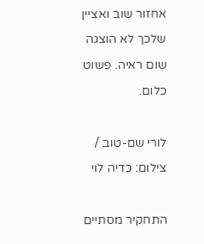אחזור שוב ואציין שלכך לא הוצגה שום ראיה. פשוט כלום.

לורי שם-טוב / צילום: כדיה לוי

התחקיר מסתיים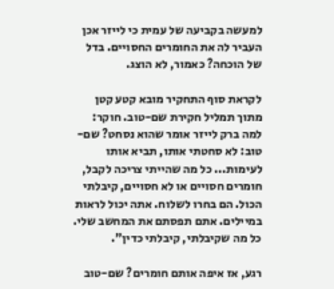למעשה בקביעה של עמית כי לייזר אכן העביר לה את החומרים החסויים. בדל של הוכחה? כאמור, לא הוצג.

לקראת סוף התחקיר מובא קטע קטן מתוך תמליל חקירת שם-טוב. חוקר: למה ברק לייזר אומר שהוא נסחט? שם-טוב: לא סחטתי אותו, תביא אותו לעימות... כל מה שהייתי צריכה לקבל, חומרים חסויים או לא חסויים, קיבלתי הכול. הם בחרו לשלוח. אתה יכול לראות במיילים. אתם תפסתם את המחשב שלי. כל מה שקיבלתי, קיבלתי כדין".

רגע, אז איפה אותם חומרים? שם-טוב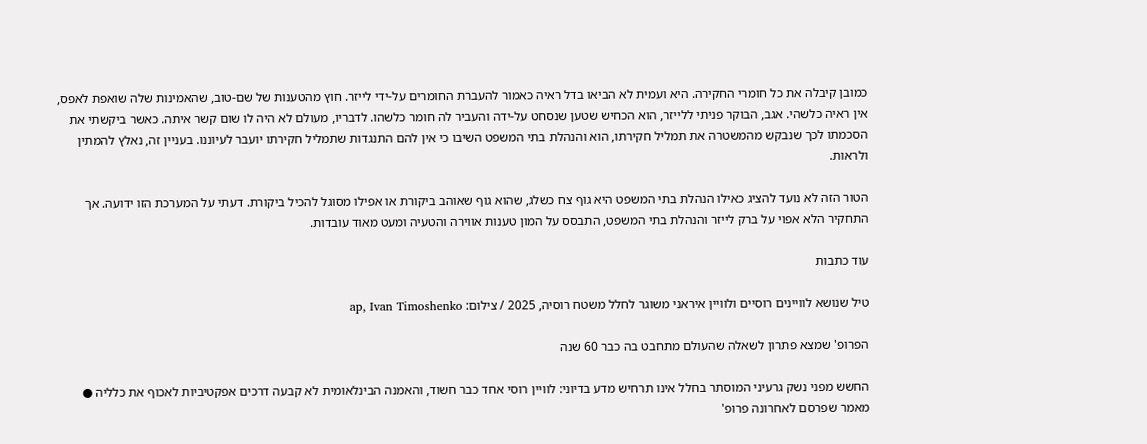כמובן קיבלה את כל חומרי החקירה. היא ועמית לא הביאו בדל ראיה כאמור להעברת החומרים על-ידי לייזר. חוץ מהטענות של שם-טוב, שהאמינות שלה שואפת לאפס, אין ראיה כלשהי. אגב, הבוקר פניתי ללייזר, הוא הכחיש שטען שנסחט על-ידה והעביר לה חומר כלשהו. לדבריו, מעולם לא היה לו שום קשר איתה. כאשר ביקשתי את הסכמתו לכך שנבקש מהמשטרה את תמליל חקירתו, הוא והנהלת בתי המשפט השיבו כי אין להם התנגדות שתמליל חקירתו יועבר לעיוננו. בעניין זה, נאלץ להמתין ולראות.

הטור הזה לא נועד להציג כאילו הנהלת בתי המשפט היא גוף צח כשלג, שהוא גוף שאוהב ביקורת או אפילו מסוגל להכיל ביקורת. דעתי על המערכת הזו ידועה. אך התחקיר הלא אפוי על ברק לייזר והנהלת בתי המשפט, התבסס על המון טענות אווירה והטעיה ומעט מאוד עובדות.

עוד כתבות

טיל שנושא לוויינים רוסיים ולוויין איראני משוגר לחלל משטח רוסיה, 2025 / צילום: ap, Ivan Timoshenko

הפרופ' שמצא פתרון לשאלה שהעולם מתחבט בה כבר 60 שנה

החשש מפני נשק גרעיני המוסתר בחלל אינו תרחיש מדע בדיוני: לוויין רוסי אחד כבר חשוד, והאמנה הבינלאומית לא קבעה דרכים אפקטיביות לאכוף את כלליה ● מאמר שפרסם לאחרונה פרופ'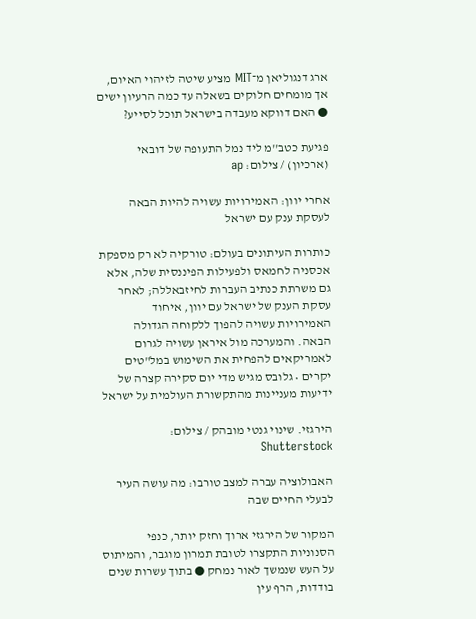ארג דנגוליאן מ־MIT מציע שיטה לזיהוי האיום, אך מומחים חלוקים בשאלה עד כמה הרעיון ישים ● האם דווקא מעבדה בישראל תוכל לסייע?

פגיעת כטב''מ ליד נמל התעופה של דובאי (ארכיון) / צילום: ap

אחרי יוון: האמירויות עשויה להיות הבאה לעסקת ענק עם ישראל

כותרות העיתונים בעולם: טורקיה לא רק מספקת אכסניה לחמאס ולפעילות הפיננסית שלה, אלא גם משרתת כנתיב העברות לחיזבאללה; לאחר עסקת הענק של ישראל עם יוון, איחוד האמירויות עשויה להפוך ללקוחה הגדולה הבאה. והמערכה מול איראן עשויה לגרום לאמריקאים להפחית את השימוש במל"טים יקרים • גלובס מגיש מדי יום סקירה קצרה של ידיעות מעניינות מהתקשורת העולמית על ישראל

הירגזי. שינוי גנטי מובהק / צילום: Shutterstock

האבולוציה עברה למצב טורבו: מה עושה העיר לבעלי החיים שבה

המקור של הירגזי ארוך וחזק יותר, כנפי הסנוניות התקצרו לטובת תמרון מוגבר, והמיתוס על העש שנמשך לאור נמחק ● בתוך עשרות שנים בודדות, הרף עין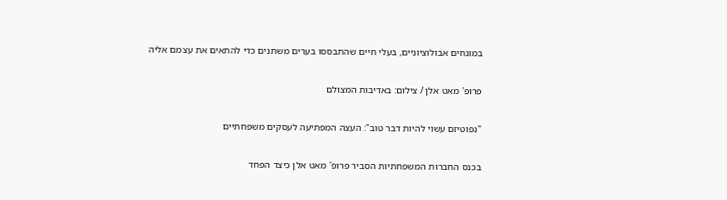במונחים אבולוציוניים, בעלי חיים שהתבססו בערים משתנים כדי להתאים את עצמם אליה

פרופ' מאט אלן / צילום: באדיבות המצולם

"נפוטיזם עשוי להיות דבר טוב": העצה המפתיעה לעסקים משפחתיים

בכנס החברות המשפחתיות הסביר פרופ' מאט אלן כיצד הפחד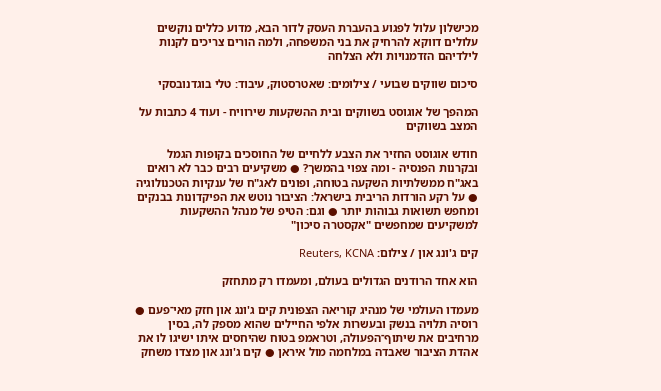מכישלון עלול לפגוע בהעברת העסק לדור הבא, מדוע כללים נוקשים עלולים דווקא להרחיק את בני המשפחה, ולמה הורים צריכים לקנות לילדיהם הזדמנויות ולא הצלחה

סיכום שווקים שבועי / צילומים: שאטרסטוק, עיבוד: טלי בוגדנובסקי

המהפך של אוגוסט בשווקים ובית ההשקעות שירוויח - ועוד 4 כתבות על המצב בשווקים

חודש אוגוסט החזיר את הצבע ללחיים של החוסכים בקופות הגמל ובקרנות הפנסיה - ומה צפוי בהמשך? ● משקיעים רבים כבר לא רואים באג"ח ממשלתיות השקעה בטוחה, ופונים לאג"ח של ענקיות הטכנולוגיה ● על רקע הורדות הריבית בישראל: הציבור נוטש את הפיקדונות בבנקים ומחפש תשואות גבוהות יותר ● וגם: הטיפ של מנהל ההשקעות למשקיעים שמחפשים "אקסטרה סיכון"

קים ג'ונג און / צילום: Reuters, KCNA

הוא אחד הרודנים הגדולים בעולם, ומעמדו רק מתחזק

מעמדו העולמי של מנהיג קוריאה הצפונית קים ג'ונג און חזק מאי־פעם ● רוסיה תלויה בנשק ובעשרות אלפי החיילים שהוא מספק לה, בסין מרחיבים את שיתוף־הפעולה, וטראמפ בטוח שהיחסים איתו ישיגו לו את אהדת הציבור שאבדה במלחמה מול איראן ● קים ג'ונג און מצדו משחק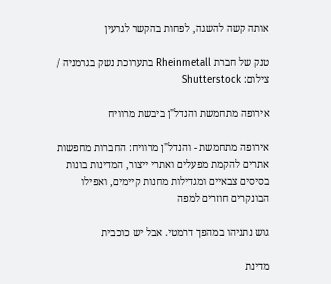אותה קשה להשגה, לפחות בהקשר לגרעין

טנק של חברת Rheinmetall בתערוכת נשק בגרמניה / צילום: Shutterstock

אירופה מתחמשת והנדל"ן ביבשת מרוויח

אירופה מתחמשת - והנדל"ן מרוויח: החברות מחפשות אתרים להקמת מפעלים ואתרי ייצור, המדינות בונות בסיסים צבאיים ומגדילות מחנות קיימים, ואפילו הבונקרים חוזרים למפה

גוש נתניהו במהפך דרמטי. אבל יש כוכבית

מדינת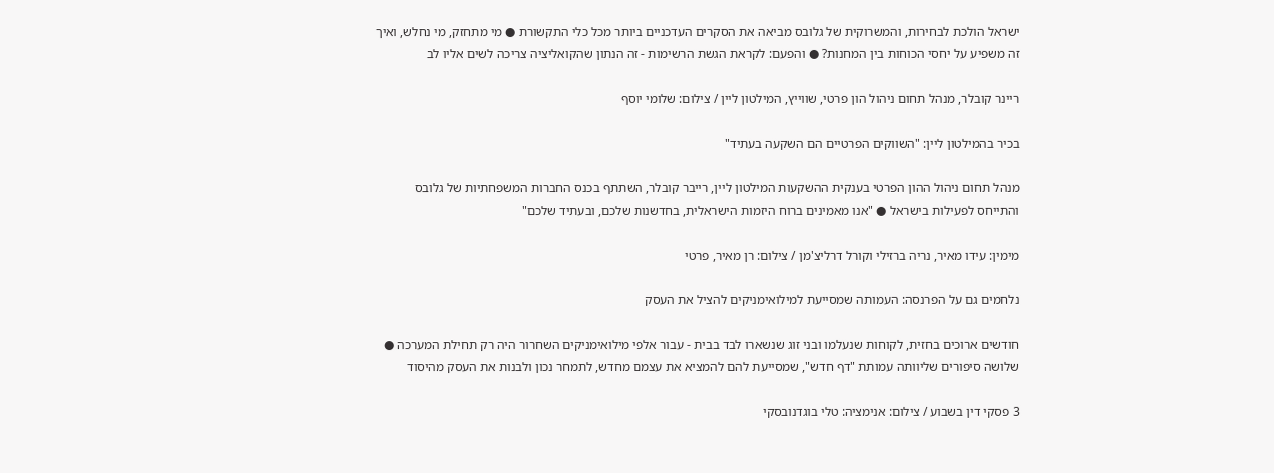ישראל הולכת לבחירות, והמשרוקית של גלובס מביאה את הסקרים העדכניים ביותר מכל כלי התקשורת ● מי מתחזק, מי נחלש, ואיך זה משפיע על יחסי הכוחות בין המחנות? ● והפעם: לקראת הגשת הרשימות - זה הנתון שהקואליציה צריכה לשים אליו לב

ריינר קובלר, מנהל תחום ניהול הון פרטי, שווייץ, המילטון ליין / צילום: שלומי יוסף

בכיר בהמילטון ליין: "השווקים הפרטיים הם השקעה בעתיד"

מנהל תחום ניהול ההון הפרטי בענקית ההשקעות המילטון ליין, רייבר קובלר, השתתף בכנס החברות המשפחתיות של גלובס והתייחס לפעילות בישראל ● "אנו מאמינים ברוח היזמות הישראלית, בחדשנות שלכם, ובעתיד שלכם"

מימין: עידו מאיר, נריה ברזילי וקורל דרליצ'מן / צילום: רן מאיר, פרטי

נלחמים גם על הפרנסה: העמותה שמסייעת למילואימניקים להציל את העסק

חודשים ארוכים בחזית, לקוחות שנעלמו ובני זוג שנשארו לבד בבית - עבור אלפי מילואימניקים השחרור היה רק תחילת המערכה ● שלושה סיפורים שליוותה עמותת "דף חדש", שמסייעת להם להמציא את עצמם מחדש, לתמחר נכון ולבנות את העסק מהיסוד

3 פסקי דין בשבוע / צילום: אנימציה: טלי בוגדנובסקי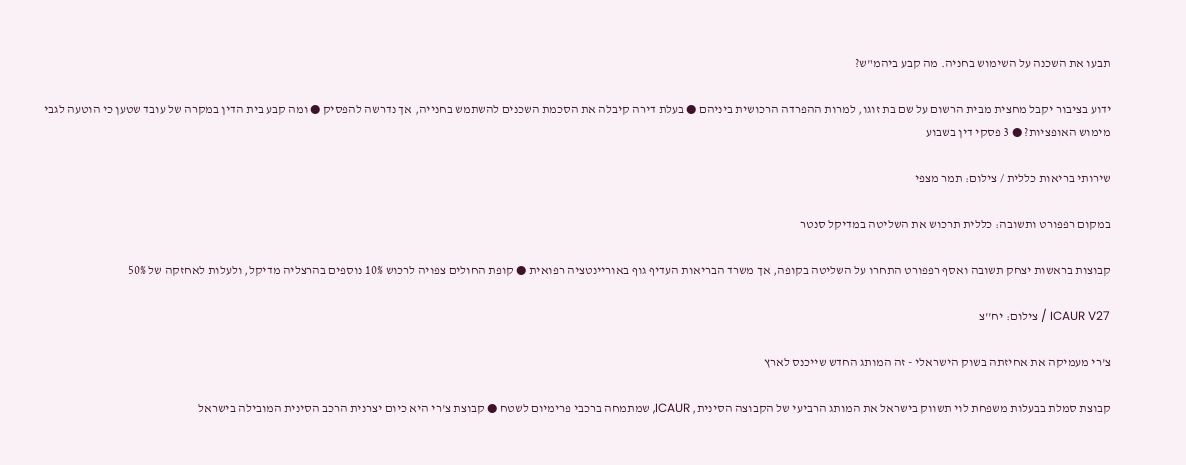תבעו את השכנה על השימוש בחניה. מה קבע ביהמ"ש?

ידוע בציבור יקבל מחצית מבית הרשום על שם בת זוגו, למרות ההפרדה הרכושית ביניהם ● בעלת דירה קיבלה את הסכמת השכנים להשתמש בחנייה, אך נדרשה להפסיק ● ומה קבע בית הדין במקרה של עובד שטען כי הוטעה לגבי מימוש האופציות? ● 3 פסקי דין בשבוע

שירותי בריאות כללית / צילום: תמר מצפי

במקום רפפורט ותשובה: כללית תרכוש את השליטה במדיקל סנטר

קבוצות בראשות יצחק תשובה ואסף רפפורט התחרו על השליטה בקופה, אך משרד הבריאות העדיף גוף באוריינטציה רפואית ● קופת החולים צפויה לרכוש 10% נוספים בהרצליה מדיקל, ולעלות לאחזקה של 50%

ICAUR V27 / צילום: יח''צ

צ'רי מעמיקה את אחיזתה בשוק הישראלי - זה המותג החדש שייכנס לארץ

קבוצת סמלת בבעלות משפחת לוי תשווק בישראל את המותג הרביעי של הקבוצה הסינית, ICAUR, שמתמחה ברכבי פרימיום לשטח ● קבוצת צ'רי היא כיום יצרנית הרכב הסינית המובילה בישראל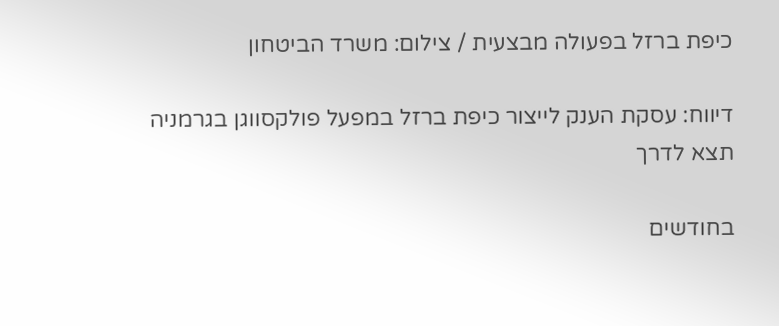כיפת ברזל בפעולה מבצעית / צילום: משרד הביטחון

דיווח: עסקת הענק לייצור כיפת ברזל במפעל פולקסווגן בגרמניה תצא לדרך

בחודשים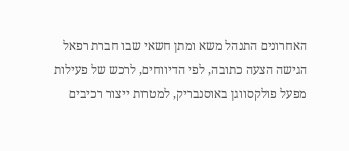האחרונים התנהל משא ומתן חשאי שבו חברת רפאל הגישה הצעה כתובה, לפי הדיווחים, לרכש של פעילות מפעל פולקסווגן באוסנבריק, למטרות ייצור רכיבים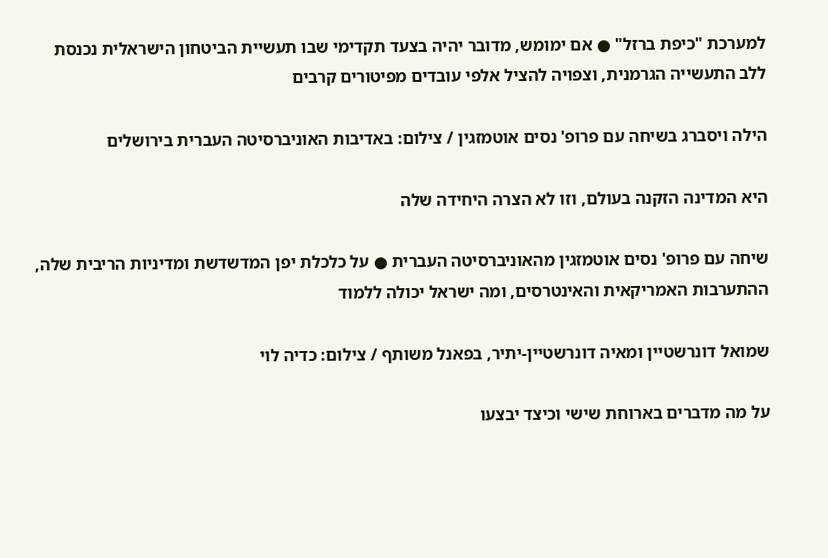למערכת "כיפת ברזל" ● אם ימומש, מדובר יהיה בצעד תקדימי שבו תעשיית הביטחון הישראלית נכנסת ללב התעשייה הגרמנית, וצפויה להציל אלפי עובדים מפיטורים קרבים

הילה ויסברג בשיחה עם פרופ' נסים אוטמזגין / צילום: באדיבות האוניברסיטה העברית בירושלים

היא המדינה הזקנה בעולם, וזו לא הצרה היחידה שלה

שיחה עם פרופ' נסים אוטמזגין מהאוניברסיטה העברית ● על כלכלת יפן המדשדשת ומדיניות הריבית שלה, ההתערבות האמריקאית והאינטרסים, ומה ישראל יכולה ללמוד

שמואל דונרשטיין ומאיה דונרשטיין-יתיר, בפאנל משותף / צילום: כדיה לוי

על מה מדברים בארוחת שישי וכיצד יבצעו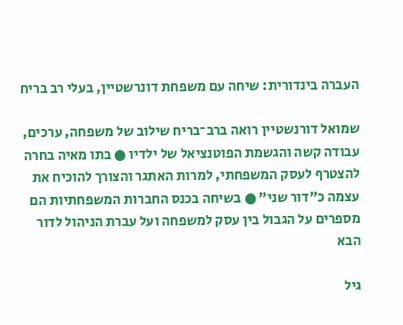העברה בינדורית: שיחה עם משפחת דונרשטיין, בעלי רב בריח

שמואל דורנשטיין רואה ברב־בריח שילוב של משפחה, ערכים, עבודה קשה והגשמת הפוטנציאל של ילדיו ● בתו מאיה בחרה להצטרף לעסק המשפחתי, למרות האתגר והצורך להוכיח את עצמה כ"דור שני" ● בשיחה בכנס החברות המשפחתיות הם מספרים על הגבול בין עסק למשפחה ועל עברת הניהול לדור הבא

גיל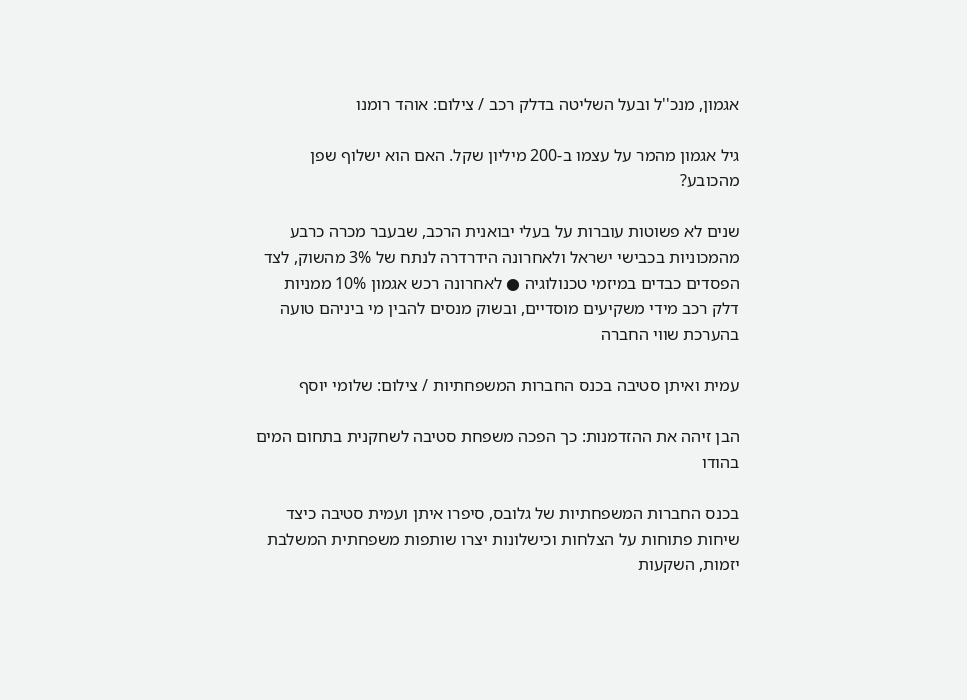אגמון, מנכ''ל ובעל השליטה בדלק רכב / צילום: אוהד רומנו

גיל אגמון מהמר על עצמו ב-200 מיליון שקל. האם הוא ישלוף שפן מהכובע?

שנים לא פשוטות עוברות על בעלי יבואנית הרכב, שבעבר מכרה כרבע מהמכוניות בכבישי ישראל ולאחרונה הידרדרה לנתח של 3% מהשוק, לצד הפסדים כבדים במיזמי טכנולוגיה ● לאחרונה רכש אגמון 10% ממניות דלק רכב מידי משקיעים מוסדיים, ובשוק מנסים להבין מי ביניהם טועה בהערכת שווי החברה

עמית ואיתן סטיבה בכנס החברות המשפחתיות / צילום: שלומי יוסף

הבן זיהה את ההזדמנות: כך הפכה משפחת סטיבה לשחקנית בתחום המים בהודו

בכנס החברות המשפחתיות של גלובס, סיפרו איתן ועמית סטיבה כיצד שיחות פתוחות על הצלחות וכישלונות יצרו שותפות משפחתית המשלבת יזמות, השקעות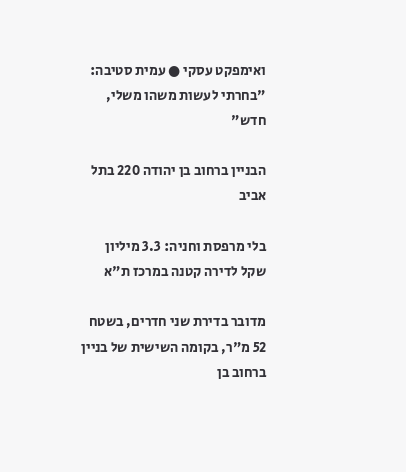ואימפקט עסקי ● עמית סטיבה: "בחרתי לעשות משהו משלי, חדש"

הבניין ברחוב בן יהודה 220 בתל אביב

בלי מרפסת וחניה: 3.3 מיליון שקל לדירה קטנה במרכז ת"א

מדובר בדירת שני חדרים, בשטח 52 מ"ר, בקומה השישית של בניין ברחוב בן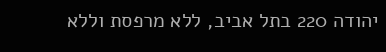יהודה 220 בתל אביב, ללא מרפסת וללא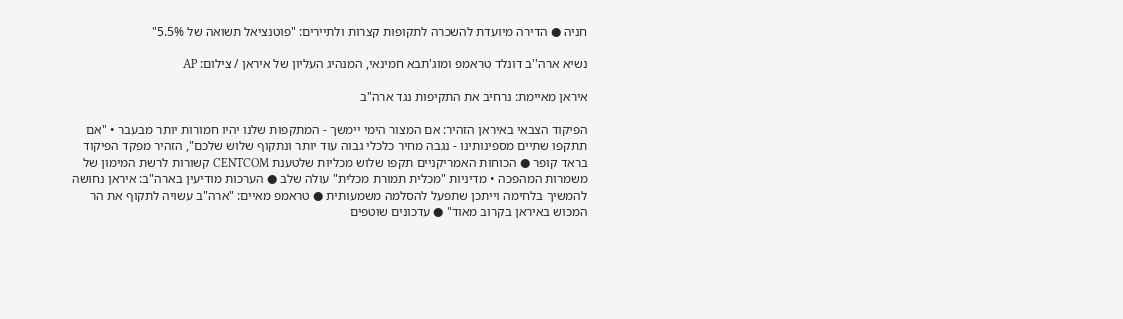חניה ● הדירה מיועדת להשכרה לתקופות קצרות ולתיירים: "פוטנציאל תשואה של 5.5%"

נשיא ארה''ב דונלד טראמפ ומוג'תבא חמינאי, המנהיג העליון של איראן / צילום: AP

איראן מאיימת: נרחיב את התקיפות נגד ארה"ב

הפיקוד הצבאי באיראן הזהיר: אם המצור הימי יימשך - המתקפות שלנו יהיו חמורות יותר מבעבר • "אם תתקפו שתיים מספינותינו - נגבה מחיר כלכלי גבוה עוד יותר ונתקוף שלוש שלכם", הזהיר מפקד הפיקוד בראד קופר ● הכוחות האמריקניים תקפו שלוש מכליות שלטענת CENTCOM קשורות לרשת המימון של משמרות המהפכה • מדיניות "מכלית תמורת מכלית" עולה שלב ● הערכות מודיעין בארה"ב: איראן נחושה להמשיך בלחימה וייתכן שתפעל להסלמה משמעותית ● טראמפ מאיים: "ארה"ב עשויה לתקוף את הר המכוש באיראן בקרוב מאוד" ● עדכונים שוטפים